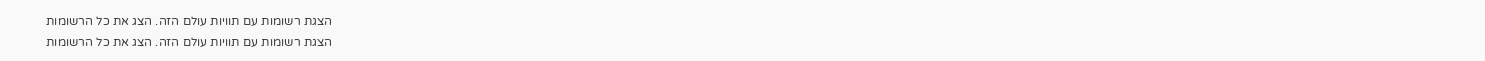הצגת רשומות עם תוויות עולם הזה. הצג את כל הרשומות
הצגת רשומות עם תוויות עולם הזה. הצג את כל הרשומות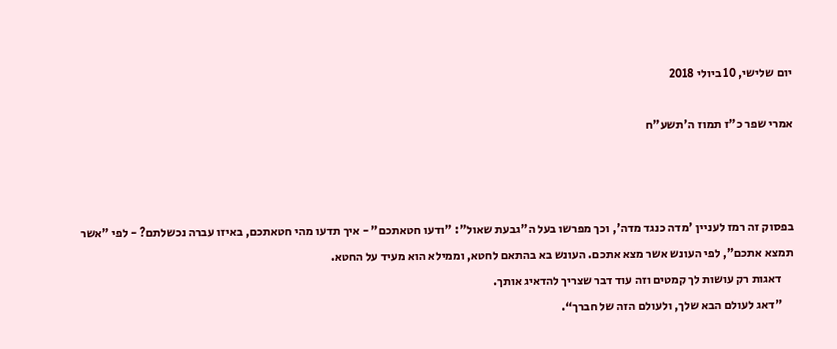יום שלישי, 10 ביולי 2018

אמרי שפר כ"ז תמוז ה'תשע"ח



בפסוק זה רמז לעניין 'מדה כנגד מדה', וכך מפרשו בעל ה"גבעת שאול": "ודעו חטאתכם" - איך תדעו מהי חטאתכם, באיזו עברה נכשלתם? - לפי "אשר תמצא אתכם", לפי העונש אשר מצא אתכם. העונש בא בהתאם לחטא, וממילא הוא מעיד על החטא.
     דאגות רק עושות לך קמטים וזה עוד דבר שצריך להדאיג אותך.
     ”דאג לעולם הבא שלך, ולעולם הזה של חברך“.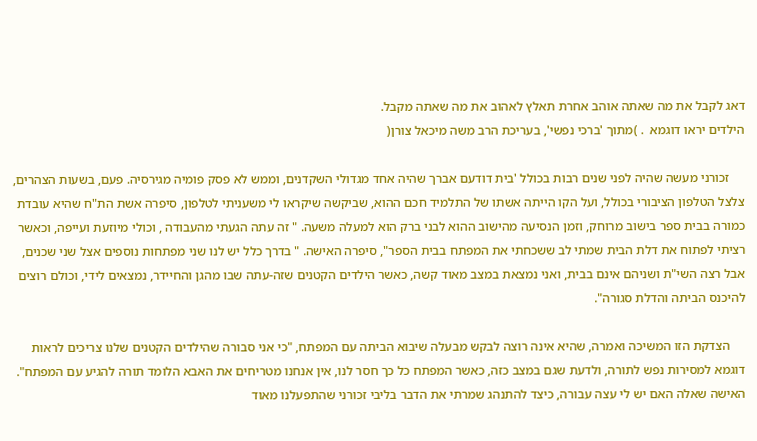דאג לקבל את מה שאתה אוהב אחרת תאלץ לאהוב את מה שאתה מקבל.
הילדים יראו דוגמא  . )מתוך 'ברכי נפשי', בעריכת הרב משה מיכאל צורן(

     זכורני מעשה שהיה לפני שנים רבות בכולל 'בית דודעם אברך שהיה אחד מגדולי השקדנים, וממש לא פסק פומיה מגירסיה. פעם, בשעות הצהרים, צלצל הטלפון הציבורי בכולל, ועל הקו הייתה אשתו של התלמיד חכם ההוא, שביקשה שיקראו לי משעניתי לטלפון, סיפרה אשת הת"ח שהיא עובדת כמורה בבית ספר בישוב מרוחק, וזמן הנסיעה מהישוב ההוא לבני ברק הוא למעלה משעה. " זה עתה הגעתי מהעבודה , וכולי מיוזעת ועייפה, וכאשר רציתי לפתוח את דלת הבית שמתי לב ששכחתי את המפתח בבית הספר", סיפרה האישה. " בדרך כלל יש לנו שני מפתחות נוספים אצל שני שכנים, אבל רצה השי"ת ושניהם אינם בבית, ואני נמצאת במצב מאוד קשה, כאשר הילדים הקטנים שזה-עתה שבו מהגן והחיידר, נמצאים לידי, וכולם רוצים להיכנס הביתה והדלת סגורה".

     הצדקת הזו המשיכה ואמרה, שהיא אינה רוצה לבקש מבעלה שיבוא הביתה עם המפתח, "כי אני סבורה שהילדים הקטנים שלנו צריכים לראות דוגמא למסירות נפש לתורה, ולדעת שגם במצב כזה, כאשר המפתח כל כך חסר לנו, אין אנחנו מטריחים את האבא הלומד תורה להגיע עם המפתח". האישה שאלה האם יש לי עצה עבורה, כיצד להתנהג שמרתי את הדבר בליבי זכורני שהתפעלנו מאוד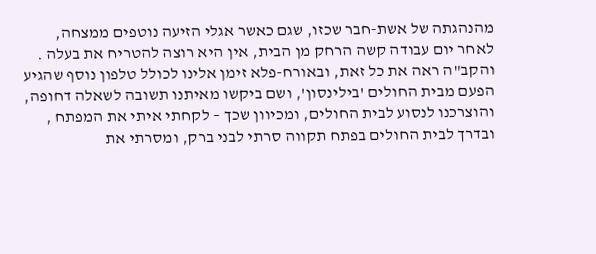מהנהגתה של אשת-חבר שכזו, שגם כאשר אגלי הזיעה נוטפים ממצחה, לאחר יום עבודה קשה הרחק מן הבית, אין היא רוצה להטריח את בעלה . והקב"ה ראה את כל זאת, ובאורח-פלא זימן אלינו לכולל טלפון נוסף שהגיע הפעם מבית החולים 'בילינסון', ושם ביקשו מאיתנו תשובה לשאלה דחופה, והוצרכנו לנסוע לבית החולים, ומכיוון שכך – לקחתי איתי את המפתח , ובדרך לבית החולים בפתח תקווה סרתי לבני ברק, ומסרתי את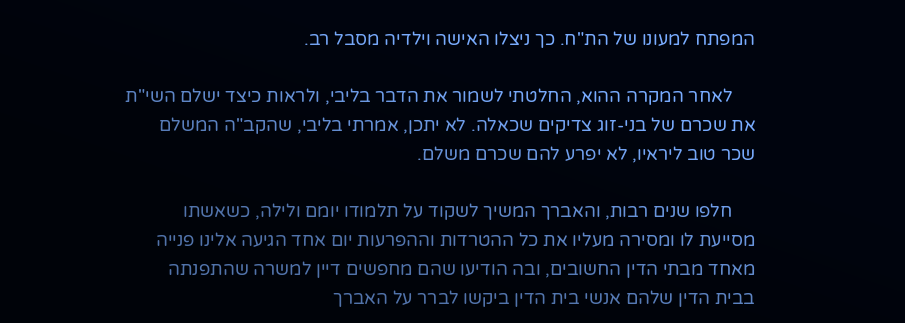המפתח למעונו של הת"ח. כך ניצלו האישה וילדיה מסבל רב.

     לאחר המקרה ההוא, החלטתי לשמור את הדבר בליבי, ולראות כיצד ישלם השי"ת את שכרם של בני-זוג צדיקים שכאלה. לא יתכן, אמרתי בליבי, שהקב"ה המשלם שכר טוב ליראיו, לא יפרע להם שכרם משלם.

     חלפו שנים רבות, והאברך המשיך לשקוד על תלמודו יומם ולילה, כשאשתו מסייעת לו ומסירה מעליו את כל ההטרדות וההפרעות יום אחד הגיעה אלינו פנייה מאחד מבתי הדין החשובים, ובה הודיעו שהם מחפשים דיין למשרה שהתפנתה בבית הדין שלהם אנשי בית הדין ביקשו לברר על האברך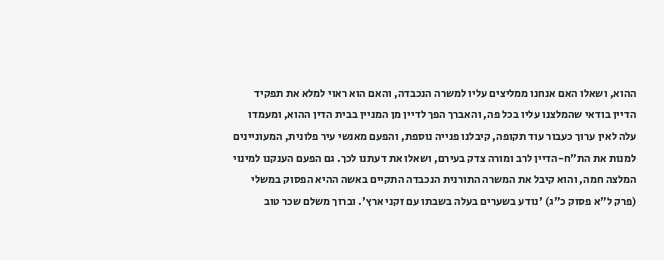ההוא, ושאלו האם אנחנו ממליצים עליו למשרה הנכבדה, והאם הוא ראוי למלא את תפקיד הדיין בודאי שהמלצנו עליו בכל פה, והאברך הפך לדיין מן המניין בבית הדין ההוא, ומעמדו עלה לאין ערוך כעבור עוד תקופה, קיבלנו פנייה נוספת, והפעם מאנשי עיר פלונית, המעוניינים למנות את הת"ח-הדיין לרב ומורה צדק בעירם, ושאלו את דעתנו לכך. גם הפעם הענקנו למינוי המלצה חמה, והוא קיבל את המשרה התורנית הנכבדה התקיים באשה ההיא הפסוק במשלי (פרק ל"א פסוק כ"ג) 'נודע בשערים בעלה בשבתו עם זקני ארץ'. וברוך משלם שכר טוב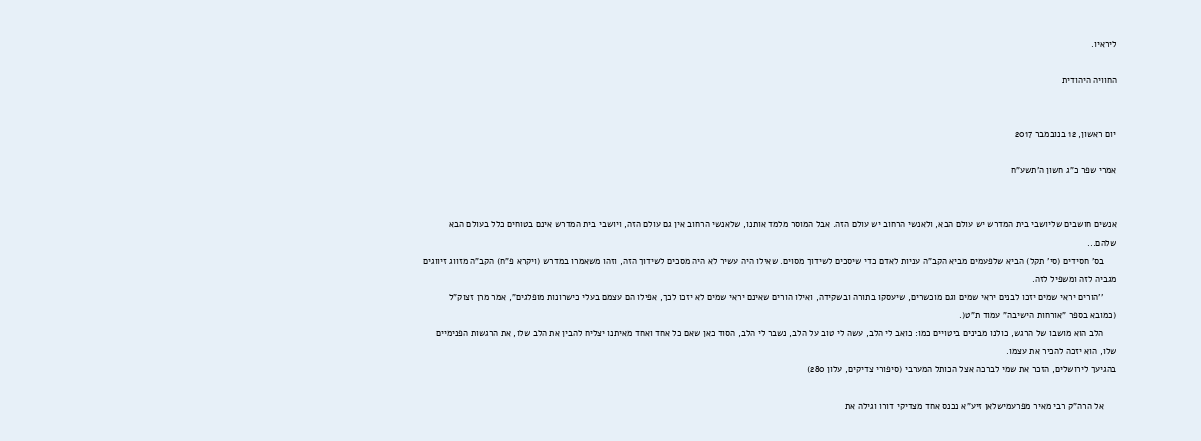ליראיו.

החוויה היהודית


יום ראשון, 12 בנובמבר 2017

אמרי שפר כ"ג חשון ה'תשע"ח


אנשים חושבים שליושבי בית המדרש יש עולם הבא, ולאנשי הרחוב יש עולם הזה. אבל המוסר מלמד אותנו, שלאנשי הרחוב אין גם עולם הזה, ויושבי בית המדרש אינם בטוחים כלל בעולם הבא שלהם...
     בס' חסידים (סי' תקל) הביא שלפעמים מביא הקב"ה עניות לאדם כדי שיסכים לשידוך מסוים. שאילו היה עשיר לא היה מסכים לשידוך הזה, וזהו משאמרו במדרש (ויקרא פ"ח) הקב"ה מזווג זיווגים מגביה לזה ומשפיל לזה.
     ''הורים יראי שמים יזכו לבנים יראי שמים וגם מוכשרים, שיעסקו בתורה ובשקידה, ואילו הורים שאינם יראי שמים לא יזכו לכך, אפילו הם עצמם בעלי כישרונות מופלגים", אמר מרן זצוק"ל (כמובא בספר "אורחות הישיבה" עמוד ת"ט(.
     הלב הוא מושבו של הרגש, כולנו מבינים ביטויים כמו: כואב לי הלב, עשה לי טוב על הלב, נשבר לי הלב, הסוד כאן שאם כל אחד ואחד מאיתנו יצליח להבין את הלב שלו, את הרגשות הפנימיים שלו, הוא יזכה להכיר את עצמו.
בהגיעך לירושלים, הזכר את שמי לברכה אצל הכותל המערבי (סיפורי צדיקים, עלון 280)

     אל הרה"ק רבי מאיר מפרעמישלאן זיע"א נכנס אחד מצדיקי דורו וגילה את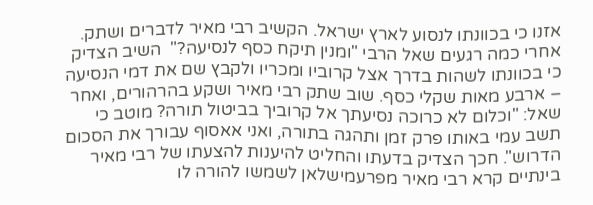אזנו כי בכוונתו לנסוע לארץ ישראל. הקשיב רבי מאיר לדברים ושתק. אחרי כמה רגעים שאל הרבי "ומנין תיקח כסף לנסיעה?"  השיב הצדיק כי בכוונתו לשהות בדרך אצל קרוביו ומכריו ולקבץ שם את דמי הנסיעה – ארבע מאות שקלי כסף. שוב שתק רבי מאיר ושקע בהרהורים, ואחר שאל: "וכלום לא כרוכה נסיעתך אל קרוביך בביטול תורה? מוטב כי תשב עמי באותו פרק זמן ותהגה בתורה, ואני אאסוף עבורך את הסכום הדרוש". חכך הצדיק בדעתו והחליט להיענות להצעתו של רבי מאיר בינתיים קרא רבי מאיר מפרעמישלאן לשמשו להורה לו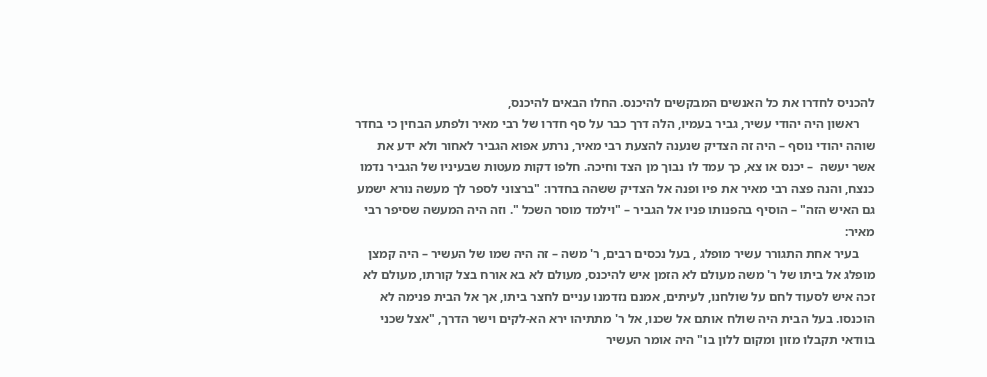להכניס לחדרו את כל האנשים המבקשים להיכנס. החלו הבאים להיכנס,
     ראשון היה יהודי עשיר, גביר בעמיו, הלה דרך כבר על סף חדרו של רבי מאיר ולפתע הבחין כי בחדר שוהה יהודי נוסף – היה זה הצדיק שנענה להצעת רבי מאיר, נרתע אפוא הגביר לאחור ולא ידע את אשר יעשה  – יכנס או צא, כך עמד לו נבוך מן הצד וחיכה. חלפו דקות מעטות שבעיניו של הגביר נדמו כנצח, והנה פצה רבי מאיר את פיו ופנה אל הצדיק ששהה בחדרו: "ברצוני לספר לך מעשה נורא ישמע גם האיש הזה" – הוסיף בהפנותו פניו אל הגביר – "וילמד מוסר השכל ". וזה היה המעשה שסיפר רבי מאיר:
     בעיר אחת התגורר עשיר מופלג , בעל נכסים רבים, ר' משה – זה היה שמו של העשיר – היה קמצן מופלג אל ביתו של ר' משה מעולם לא הזמן איש להיכנס, מעולם לא בא אורח בצל קורתו, מעולם לא זכה איש לסעוד לחם על שולחנו, לעיתים, אמנם נזדמנו עניים לחצר ביתו, אך אל הבית פנימה לא הוכנסו. בעל הבית היה שולח אותם אל שכנו, אל ר' מתתיהו ירא הא-לקים וישר הדרך, "אצל שכני בוודאי תקבלו מזון ומקום ללון בו" היה אומר העשיר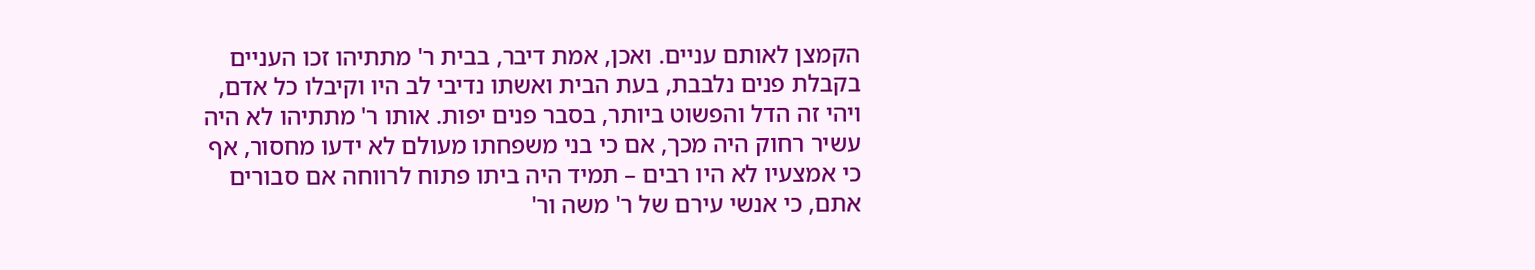הקמצן לאותם עניים. ואכן, אמת דיבר, בבית ר' מתתיהו זכו העניים בקבלת פנים נלבבת, בעת הבית ואשתו נדיבי לב היו וקיבלו כל אדם, ויהי זה הדל והפשוט ביותר, בסבר פנים יפות. אותו ר' מתתיהו לא היה עשיר רחוק היה מכך, אם כי בני משפחתו מעולם לא ידעו מחסור, אף כי אמצעיו לא היו רבים – תמיד היה ביתו פתוח לרווחה אם סבורים אתם, כי אנשי עירם של ר' משה ור'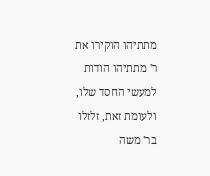מתתיהו הוקירו את ר' מתתיהו הודות למעשי החסד שלו, ולעומת זאת, זלזלו בר' משה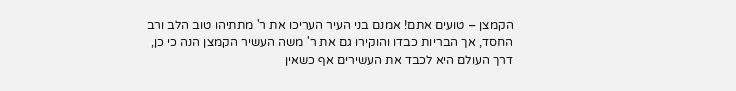הקמצן – טועים אתם! אמנם בני העיר העריכו את ר' מתתיהו טוב הלב ורב החסד, אך הבריות כבדו והוקירו גם את ר' משה העשיר הקמצן הנה כי כן, דרך העולם היא לכבד את העשירים אף כשאין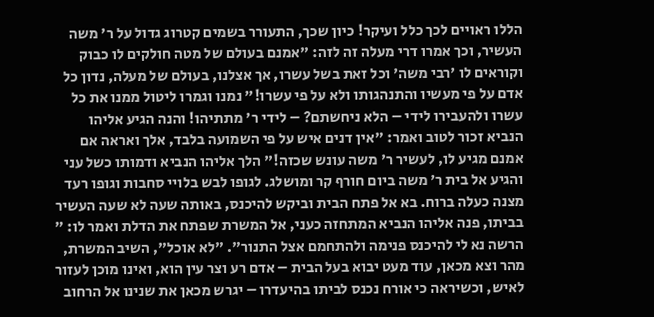הללו ראויים לכך כלל ועיקר! כיון שכך, התעורר בשמים קטרוג גדול על ר' משה העשיר, וכך אמרו דרי מעלה זה לזה: "אמנם בעולם של מטה חולקים לו כבוק וקוראים לו 'רבי משה' וכל זאת בשל עשרו, אך אצלנו, בעולם של מעלה, נדון כל אדם על פי מעשיו והתנהגותו ולא על פי עשרו!" נמנו וגמרו ליטול ממנו את כל עשרו ולהעבירו לידי – הלא ניחשתם? – לידי ר' מתתיהו! והנה הגיע אליהו הנביא זכור לטוב ואמר: "אין דנים איש על פי השמועה בלבד, אלך ואראה אם אמנם מגיע לו, לעשיר ר' משה עונש שכזה!" הלך אליהו הנביא ודמותו כשל עני והגיע אל בית ר' משה ביום חורף קר ומושלג. לגופו לבש בלויי סחבות וגופו רעד מצנה כעלה ברוח. בא אל פתח הבית וביקש להיכנס, באותה שעה לא שעה העשיר בביתו, פנה אליהו הנביא המתחזה כעני, אל המשרת שפתח את הדלת ואמר לו: " הרשה נא לי להיכנס פנימה ולהתחמם אצל התנור". "לא אוכל", השיב המשרת, מהר וצא מכאן, עוד מעט יבוא בעל הבית – אדם רע וצר עין הוא, ואינו מוכן לעזור לאיש, וכשיראה כי אורח נכנס לביתו בהיעדרו – יגרש מכאן את שנינו אל הרחוב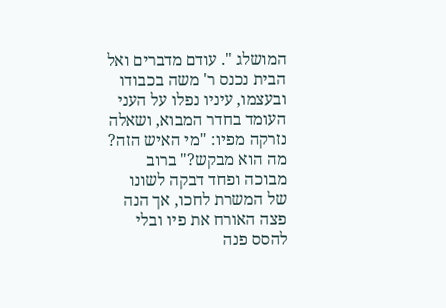המושלג ". עודם מדברים ואל הבית נכנס ר' משה בכבודו ובעצמו, עיניו נפלו על העני העומד בחדר המבוא, ושאלה נזרקה מפיו: "מי האיש הזה? מה הוא מבקש?" ברוב מבוכה ופחד דבקה לשונו של המשרת לחכו, אך הנה פצה האורח את פיו ובלי להסס פנה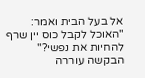אל בעל הבית ואמר: "האוכל לקבל כוס יין שרף להחיות את נפשי?" הבקשה עוררה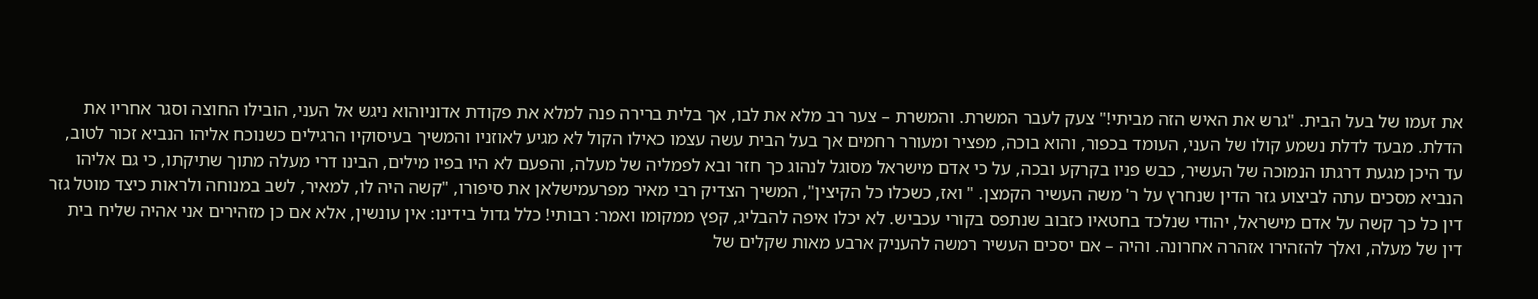את זעמו של בעל הבית. "גרש את האיש הזה מביתי!" צעק לעבר המשרת. והמשרת – צער רב מלא את לבו, אך בלית ברירה פנה למלא את פקודת אדוניוהוא ניגש אל העני, הובילו החוצה וסגר אחריו את הדלת. מבעד לדלת נשמע קולו של העני, העומד בכפור, והוא בוכה, מפציר ומעורר רחמים אך בעל הבית עשה עצמו כאילו הקול לא מגיע לאוזניו והמשיך בעיסוקיו הרגילים כשנוכח אליהו הנביא זכור לטוב, עד היכן מגעת דרגתו הנמוכה של העשיר, כבש פניו בקרקע ובכה, על כי אדם מישראל מסוגל לנהוג כך חזר ובא לפמליה של מעלה, והפעם לא היו בפיו מילים, הבינו דרי מעלה מתוך שתיקתו, כי גם אליהו הנביא מסכים עתה לביצוע גזר הדין שנחרץ על ר' משה העשיר הקמצן. " ואז, כשכלו כל הקיצין", המשיך הצדיק רבי מאיר מפרעמישלאן את סיפורו, "קשה היה לו, למאיר, לשב במנוחה ולראות כיצד מוטל גזר דין כל כך קשה על אדם מישראל, יהודי שנלכד בחטאיו כזבוב שנתפס בקורי עכביש. לא יכלו איפה להבליג, קפץ ממקומו ואמר: רבותי! כלל גדול בידינו: אין עונשין, אלא אם כן מזהירים אני אהיה שליח בית דין של מעלה, ואלך להזהירו אזהרה אחרונה. והיה – אם יסכים העשיר רמשה להעניק ארבע מאות שקלים של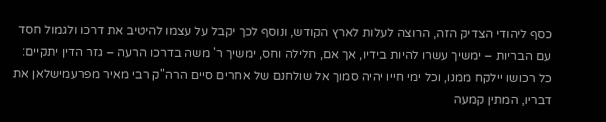כסף ליהודי הצדיק הזה, הרוצה לעלות לארץ הקודש, ונוסף לכך יקבל על עצמו להיטיב את דרכו ולגמול חסד עם הבריות – ימשיך עשרו להיות בידיו, אך אם, חלילה וחס, ימשיך ר' משה בדרכו הרעה – גזר הדין יתקיים: כל רכושו יילקח ממנו, וכל ימי חייו יהיה סמוך אל שולחנם של אחרים סיים הרה"ק רבי מאיר מפרעמישלאן את דבריו, המתין קמעה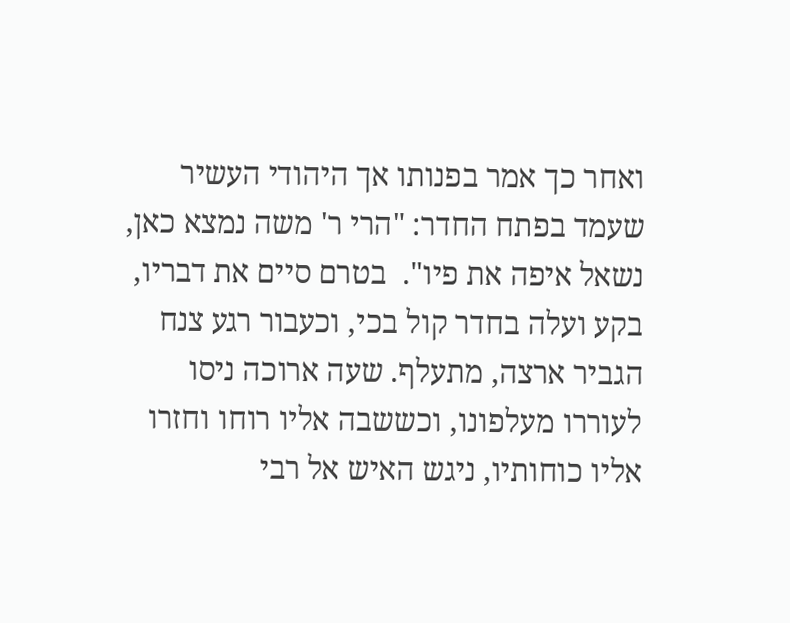ואחר כך אמר בפנותו אך היהודי העשיר שעמד בפתח החדר: "הרי ר' משה נמצא כאן, נשאל איפה את פיו".  בטרם סיים את דבריו, בקע ועלה בחדר קול בכי, וכעבור רגע צנח הגביר ארצה, מתעלף. שעה ארוכה ניסו לעוררו מעלפונו, וכששבה אליו רוחו וחזרו אליו כוחותיו, ניגש האיש אל רבי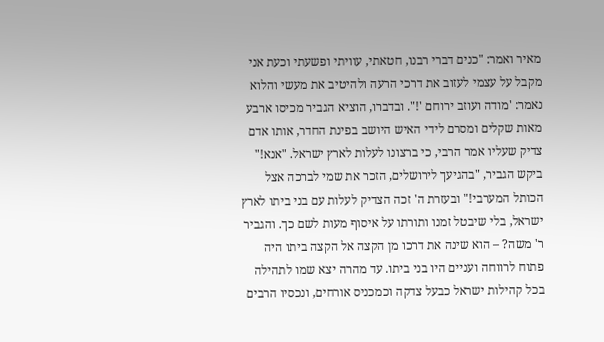מאיר ואמר: "כנים דברי רבנו, חטאתי, עוויתי ופשעתי וכעת אני מקבל על עצמי לעזוב את דרכי הרעה ולהיטיב את מעשי והלוא נאמר: 'מודה ועוזב ירוחם '!". ובדברו, הוציא הגביר מכיסו ארבע מאות שקלים ומסרם לידי האיש היושב בפינת החדר, אותו אדם צדיק שעליו אמר הרבי, כי ברצונו לעלות לארץ ישראל. "אנא!" ביקש הגביר, "בהגיעך לירושלים, הזכר את שמי לברכה אצל הכותל המערבי!" ובעזרת ה' זכה הצדיק לעלות עם בני ביתו לארץ ישראל, בלי שיבטל זמנו ותורתו על איסוף מעות לשם כך. והגביר ר' משה? – הוא שינה את דרכו מן הקצה אל הקצה ביתו היה פתוח לרווחה ועניים היו בני ביתו. עד מהרה יצא שמו לתהילה בכל קהילות ישראל כבעל צדקה וכמכניס אורחים, ונכסיו הרבים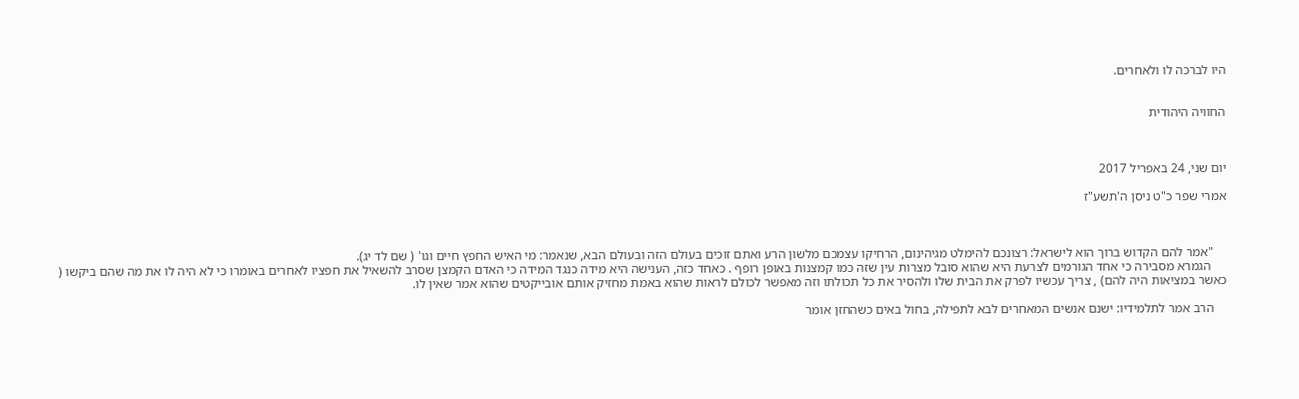היו לברכה לו ולאחרים.


החוויה היהודית



יום שני, 24 באפריל 2017

אמרי שפר כ"ט ניסן ה'תשע"ז



    "אמר להם הקדוש ברוך הוא לישראל: רצונכם להימלט מגיהינום, הרחיקו עצמכם מלשון הרע ואתם זוכים בעולם הזה ובעולם הבא, שנאמר: מי האיש החפץ חיים וגו' ( שם לד יג).
     הגמרא מסבירה כי אחד הגורמים לצרעת היא שהוא סובל מצרות עין שזה כמו קמצנות באופן רופף . כאחד כזה, הענישה היא מידה כנגד המידה כי האדם הקמצן שסרב להשאיל את חפציו לאחרים באומרו כי לא היה לו את מה שהם ביקשו ( כאשר במציאות היה להם) , צריך עכשיו לפרק את הבית שלו ולהסיר את כל תכולתו וזה מאפשר לכולם לראות שהוא באמת מחזיק אותם אובייקטים שהוא אמר שאין לו.

    הרב אמר לתלמידיו: ישנם אנשים המאחרים לבא לתפילה, בחול באים כשהחזן אומר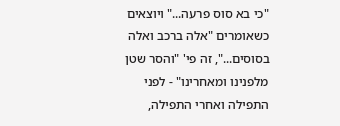"כי בא סוס פרעה..." ויוצאים כשאומרים "אלה ברכב ואלה בסוסים...", זה פי' "והסר שטן מלפנינו ומאחרינו" - לפני התפילה ואחרי התפילה,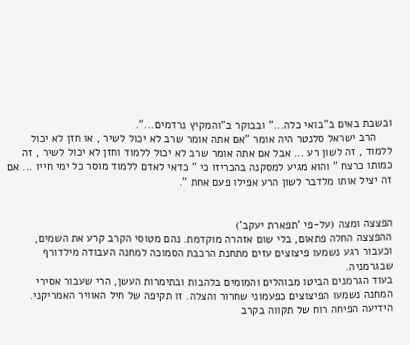ובשבת באים ב"בואי כלה..." ובבוקר ב"והמקיץ נרדמים...".
     הרב ישראל סלנטר היה אומר "אם אתה אומר שרב לא יכול לשיר , או חזן לא יכול ללמוד , זה לשון רע ... אבל אם אתה אומר שרב לא יכול ללמוד וחזן לא יכול לשיר , זה כמותו כרצח " והוא מגיע למסקנה בהכריזו כי " כדאי לאדם ללמוד מוסר כל ימי חייו ... אם זה יציל אותו מלדבר לשון הרע אפילו פעם אחת ".


הפצצה ומצה (על-פי 'תפארת יעקב')
ההפצצה החלה פתאום, בלי שום אזהרה מוקדמת. נהם מטוסי הקרב קרע את השמים, וכעבור רגע נשמעו פיצוצים עזים מתחנת הרכבת הסמוכה למחנה העבודה מילדורף שבגרמניה.
בעוד הגרמנים הביטו מבוהלים והמומים בלהבות ובתימרות העשן, הרי שעבור אסירי המחנה נשמעו הפיצוצים כפעמוני שחרור והצלה. זו תקיפה של חיל האוויר האמריקני. הידיעה הפיחה רוח של תקווה בקרב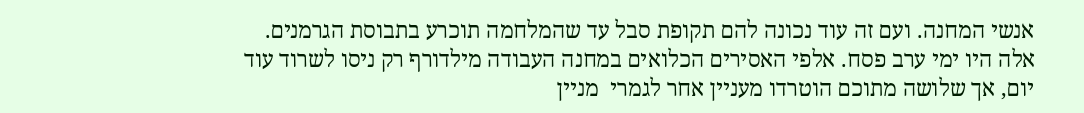אנשי המחנה. ועם זה עוד נכונה להם תקופת סבל עד שהמלחמה תוכרע בתבוסת הגרמנים.
אלה היו ימי ערב פסח. אלפי האסירים הכלואים במחנה העבודה מילדורף רק ניסו לשרוד עוד יום, אך שלושה מתוכם הוטרדו מעניין אחר לגמרי  מניין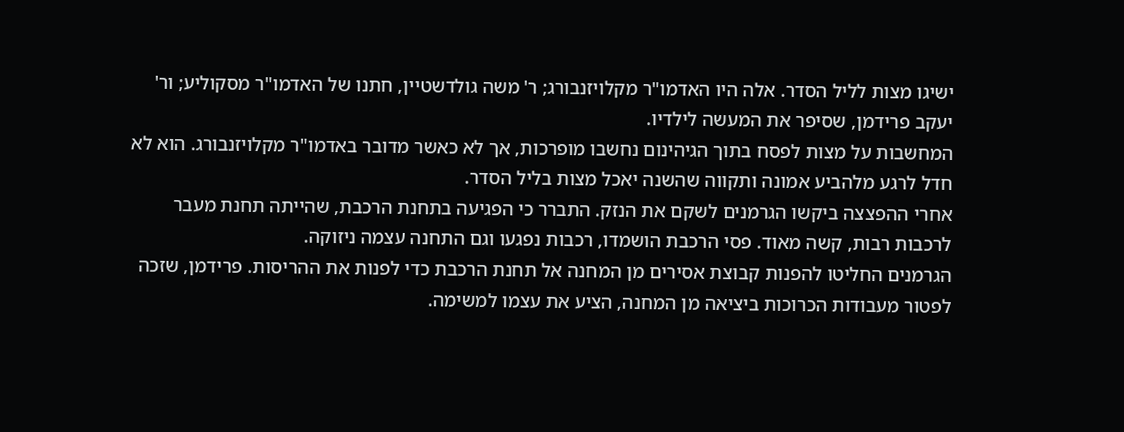ישיגו מצות לליל הסדר. אלה היו האדמו"ר מקלויזנבורג; ר' משה גולדשטיין, חתנו של האדמו"ר מסקוליע; ור' יעקב פרידמן, שסיפר את המעשה לילדיו.
המחשבות על מצות לפסח בתוך הגיהינום נחשבו מופרכות, אך לא כאשר מדובר באדמו"ר מקלויזנבורג. הוא לא חדל לרגע מלהביע אמונה ותקווה שהשנה יאכל מצות בליל הסדר.
אחרי ההפצצה ביקשו הגרמנים לשקם את הנזק. התברר כי הפגיעה בתחנת הרכבת, שהייתה תחנת מעבר לרכבות רבות, קשה מאוד. פסי הרכבת הושמדו, רכבות נפגעו וגם התחנה עצמה ניזוקה.
הגרמנים החליטו להפנות קבוצת אסירים מן המחנה אל תחנת הרכבת כדי לפנות את ההריסות. פרידמן, שזכה לפטור מעבודות הכרוכות ביציאה מן המחנה, הציע את עצמו למשימה.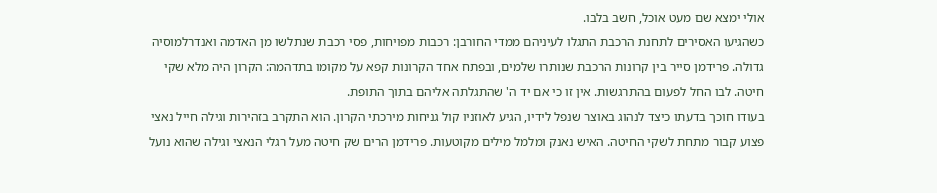אולי ימצא שם מעט אוכל, חשב בלבו.
כשהגיעו האסירים לתחנת הרכבת התגלו לעיניהם ממדי החורבן: רכבות מפויחות, פסי רכבת שנתלשו מן האדמה ואנדרלמוסיה גדולה. פרידמן סייר בין קרונות הרכבת שנותרו שלמים, ובפתח אחד הקרונות קפא על מקומו בתדהמה: הקרון היה מלא שקי חיטה. לבו החל לפעום בהתרגשות. אין זו כי אם יד ה' שהתגלתה אליהם בתוך התופת.
בעודו חוכך בדעתו כיצד לנהוג באוצר שנפל לידיו, הגיע לאוזניו קול גניחות מירכתי הקרון. הוא התקרב בזהירות וגילה חייל נאצי פצוע קבור מתחת לשקי החיטה. האיש נאנק ומלמל מילים מקוטעות. פרידמן הרים שק חיטה מעל רגלי הנאצי וגילה שהוא נועל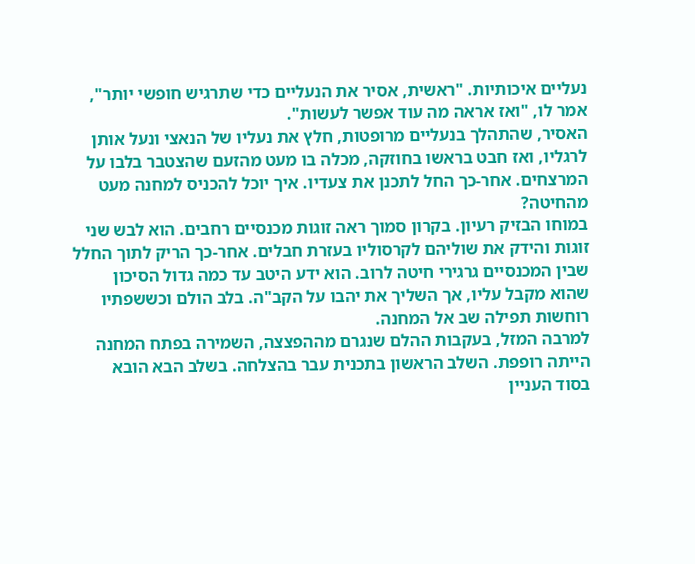נעליים איכותיות. "ראשית, אסיר את הנעליים כדי שתרגיש חופשי יותר", אמר לו, "ואז אראה מה עוד אפשר לעשות".
האסיר, שהתהלך בנעליים מרופטות, חלץ את נעליו של הנאצי ונעל אותן לרגליו, ואז חבט בראשו בחוזקה, מכלה בו מעט מהזעם שהצטבר בלבו על המרצחים. אחר-כך החל לתכנן את צעדיו. איך יוכל להכניס למחנה מעט מהחיטה?
במוחו הבזיק רעיון. בקרון סמוך ראה זוגות מכנסיים רחבים. הוא לבש שני זוגות והידק את שוליהם לקרסוליו בעזרת חבלים. אחר-כך הריק לתוך החלל שבין המכנסיים גרגירי חיטה לרוב. הוא ידע היטב עד כמה גדול הסיכון שהוא מקבל עליו, אך השליך את יהבו על הקב"ה. בלב הולם וכששפתיו רוחשות תפילה שב אל המחנה.
למרבה המזל, בעקבות ההלם שנגרם מההפצצה, השמירה בפתח המחנה הייתה רופפת. השלב הראשון בתכנית עבר בהצלחה. בשלב הבא הובא בסוד העניין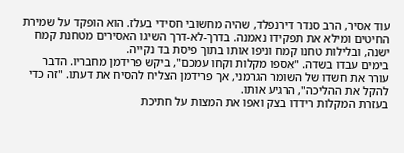עוד אסיר, הרב סנדר דירנפלד, שהיה מחשובי חסידי בעלז. הוא הופקד על שמירת החיטים ומילא את תפקידו נאמנה. בדרך-לא-דרך השיגו האסירים מטחנת קמח ישנה, ובלילות טחנו קמח וניפו אותו בתוך פיסת בד נקייה.
בימים עבדו בשדה. "אִספו מקלות וקחו עמכם", ביקש פרידמן מחבריו. הדבר עורר את חשדו של השומר הגרמני, אך פרידמן הצליח להסיח את דעתו. "זה כדי להקל את ההליכה", הרגיע אותו.
בעזרת המקלות רידדו בצק ואפו את המצות על חתיכת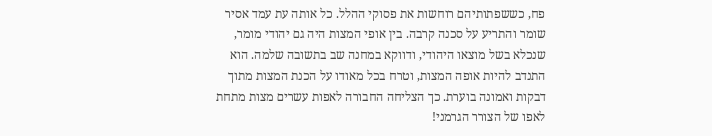פח, כששפתותיהם רוחשות את פסוקי ההלל. כל אותה עת עמד אסיר שומר והתריע על סכנה קרבה. בין אופי המצות היה גם יהודי מומר, שנכלא בשל מוצאו היהודי, ודווקא במחנה שב בתשובה שלמה. הוא התנדב להיות אופה המצות, וטרח בכל מאודו על הכנת המצות מתוך דבקות ואמונה בוערת. כך הצליחה החבורה לאפות עשרים מצות מתחת לאפו של הצורר הגרמני!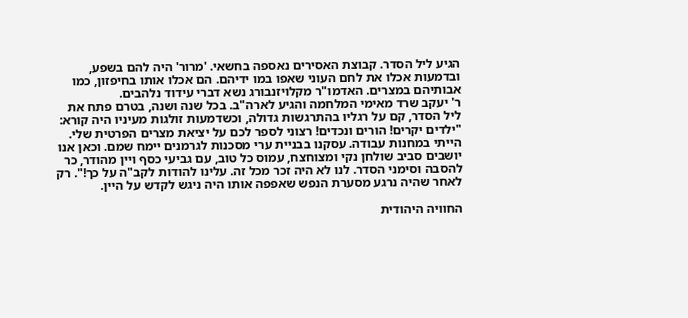הגיע ליל הסדר. קבוצת האסירים נאספה בחשאי. 'מרור' היה להם בשפע, ובדמעות אכלו את לחם העוני שאפו במו ידיהם. הם אכלו אותו בחיפזון, כמו אבותיהם במצרים. האדמו"ר מקלויזנבורג נשא דברי עידוד נלהבים.
ר' יעקב שרד מאימי המלחמה והגיע לארה"ב. בכל שנה ושנה, בטרם פתח את ליל הסדר, קם על רגליו בהתרגשות גדולה, וכשדמעות זולגות מעיניו היה קורא: "ילדים יקרים! הורים ונכדים! רצוני לספר לכם על יציאת מצרים הפרטית שלי. הייתי במחנות עבודה. עסקנו בבניית ערי מסכנות לגרמנים יימח שמם. וכאן אנו יושבים סביב שולחן נקי ומצוחצח, עמוס כל טוב, עם גביעי כסף ויין מהודר, כר להסבה וסימני הסדר. לנו לא היה זכר מכל זה. עלינו להודות לקב"ה על כך!". רק לאחר שהיה נרגע מסערת הנפש שאפפה אותו היה ניגש לקדש על היין.

החוויה היהודית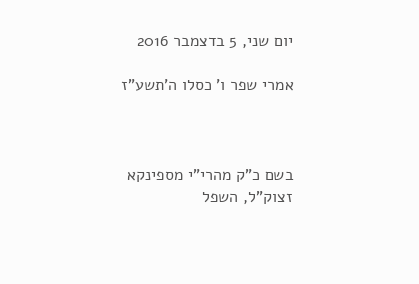יום שני, 5 בדצמבר 2016

אמרי שפר ו' כסלו ה'תשע"ז



בשם כ"ק מהרי"י מספינקא זצוק"ל, השפל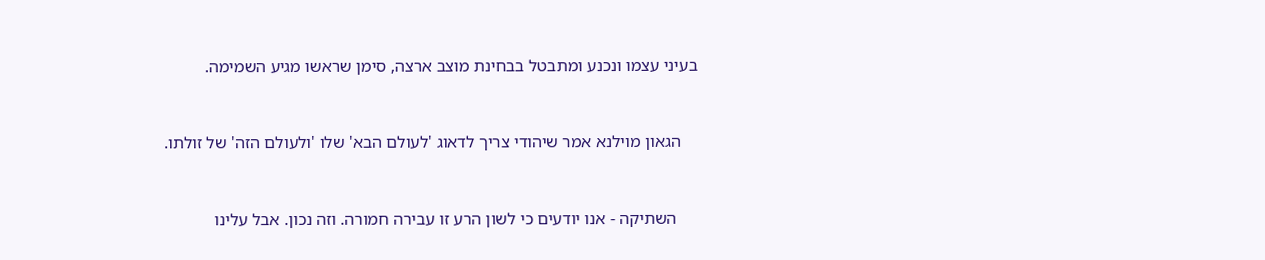בעיני עצמו ונכנע ומתבטל בבחינת מוצב ארצה, סימן שראשו מגיע השמימה.


    הגאון מוילנא אמר שיהודי צריך לדאוג 'לעולם הבא' שלו 'ולעולם הזה' של זולתו.


     השתיקה - אנו יודעים כי לשון הרע זו עבירה חמורה. וזה נכון. אבל עלינו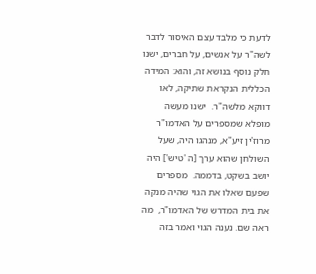לדעת כי מלבד עצם האיסור לדבר לשה"ר על אנשים, על חברים, ישנו חלק נוסף בנושא זה, והוא: המידה הכללית הנקראת שתיקה, לאו דווקא מלשה"ר.  ישנו מעשה מופלא שמספרים על האדמו"ר מרוז'ין זיע"א, מנהגו היה, שעל השולחן שהוא ערך [ה 'טיש'] היה יושב בשקט, בדממה.  מספרים שפעם שאלו את הגוי שהיה מנקה את בית המדרש של האדמו"ר,  מה ראה שם. נענה הגוי ואמר בזה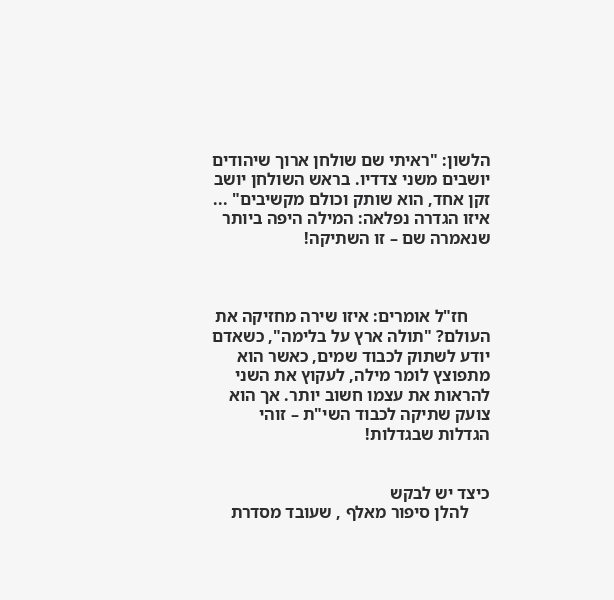הלשון: "ראיתי שם שולחן ארוך שיהודים יושבים משני צדדיו. בראש השולחן יושב זקן אחד, הוא שותק וכולם מקשיבים" ... איזו הגדרה נפלאה: המילה היפה ביותר שנאמרה שם – זו השתיקה!



     חז"ל אומרים: איזו שירה מחזיקה את העולם? "תולה ארץ על בלימה", כשאדם יודע לשתוק לכבוד שמים, כאשר הוא מתפוצץ לומר מילה, לעקוץ את השני להראות את עצמו חשוב יותר. אך הוא צועק שתיקה לכבוד השי"ת – זוהי הגדלות שבגדלות!


כיצד יש לבקש
     להלן סיפור מאלף , שעובד מסדרת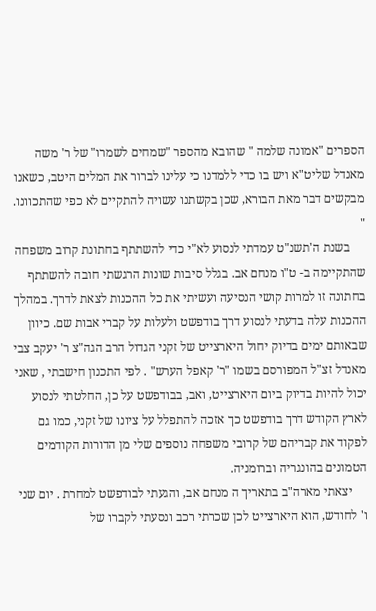הספרים "אמונה שלמה " שהובא מהספר "שמחים לשמרו" של ר' משה מאנדל שליט"א ויש בו כדי ללמדנו כי עלינו לברור את המלים היטב, כשאנו מבקשים דבר מאת הבורא, שכן בקשתנו עשויה להתקיים לא כפי שהתכוונו. "
     בשנת ה'תשנ"ט עמדתי לנסוע לא"י כדי להשתתף בחתונת קרוב משפחה שהתקיימה ב- ט"ו מנחם אב. בגלל סיבות שונות הרגשתי חובה להשתתף בחתונה זו למרות קושי הנסיעה ועשיתי את כל ההכנות לצאת לדרך. במהלך ההכנות עלה בדעתי לנסוע דרך בודפשט ולעלות על קברי אבות שם. כיוון שבאותם ימים בדיוק יחול היארצייט של זקני הגדול הרב הגה"צ ר' יעקב צבי מאנדל זצ"ל המפורסם בשמו "ר' קאפל הערש" . לפי התכנון חישבתי , שאני יכול להיות בדיוק ביום היארצייט, ואב, בבודפשט על כן, החלטתי לנסוע לארץ הקודש דרך בודפשט כך אזכה להתפלל על ציונו של זקני, כמו גם לפקוד את קבריהם של קרובי משפחה נוספים שלי מן הדורות הקודמים הטמונים בהונגריה וברומניה.
     יצאתי מארה"ב בתאריך ה מנחם אב, והגעתי לבודפשט למחרת . יום שני ו' לחודש, הוא היארצייט לכן שכרתי רכב ונסעתי לקברו של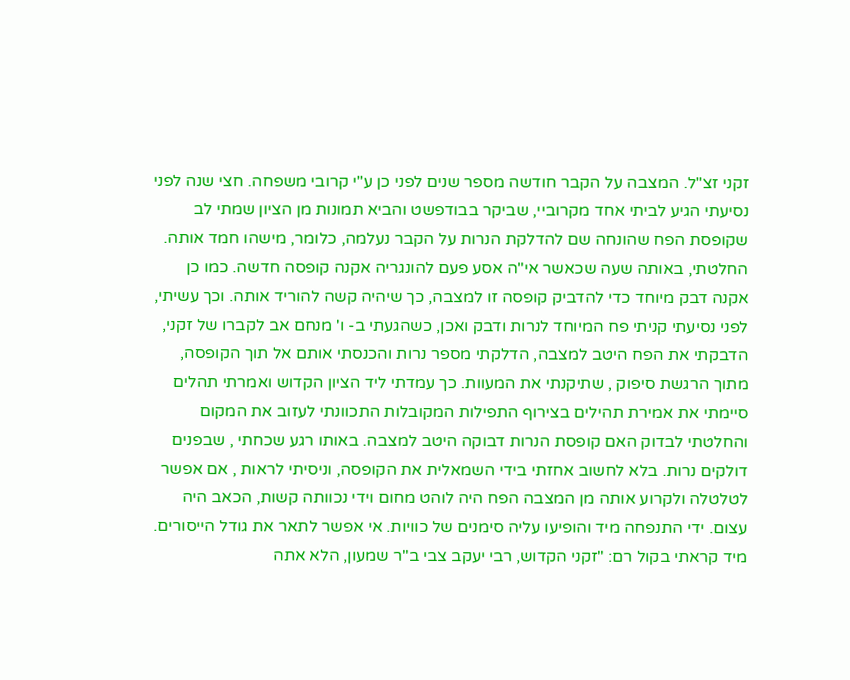זקני זצ"ל. המצבה על הקבר חודשה מספר שנים לפני כן ע"י קרובי משפחה. חצי שנה לפני נסיעתי הגיע לביתי אחד מקרוביי, שביקר בבודפשט והביא תמונות מן הציון שמתי לב שקופסת הפח שהונחה שם להדלקת הנרות על הקבר נעלמה, כלומר, מישהו חמד אותה. החלטתי, באותה שעה שכאשר אי"ה אסע פעם להונגריה אקנה קופסה חדשה. כמו כן אקנה דבק מיוחד כדי להדביק קופסה זו למצבה, כך שיהיה קשה להוריד אותה. וכך עשיתי, לפני נסיעתי קניתי פח המיוחד לנרות ודבק ואכן, כשהגעתי ב- ו' מנחם אב לקברו של זקני, הדבקתי את הפח היטב למצבה, הדלקתי מספר נרות והכנסתי אותם אל תוך הקופסה, מתוך הרגשת סיפוק , שתיקנתי את המעוות. כך עמדתי ליד הציון הקדוש ואמרתי תהלים סיימתי את אמירת תהילים בצירוף התפילות המקובלות התכוונתי לעזוב את המקום והחלטתי לבדוק האם קופסת הנרות דבוקה היטב למצבה. באותו רגע שכחתי , שבפנים דולקים נרות. בלא לחשוב אחזתי בידי השמאלית את הקופסה, וניסיתי לראות , אם אפשר לטלטלה ולקרוע אותה מן המצבה הפח היה לוהט מחום וידי נכוותה קשות, הכאב היה עצום. ידי התנפחה מיד והופיעו עליה סימנים של כוויות. אי אפשר לתאר את גודל הייסורים. מיד קראתי בקול רם: "זקני הקדוש, רבי יעקב צבי ב"ר שמעון, הלא אתה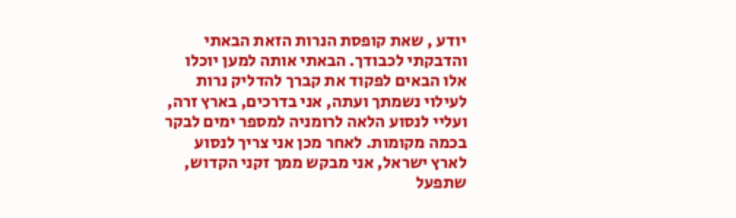יודע , שאת קופסת הנרות הזאת הבאתי והדבקתי לכבודך. הבאתי אותה למען יוכלו אלו הבאים לפקוד את קברך להדליק נרות לעילוי נשמתך ועתה, אני בדרכים, בארץ זרה, ועליי לנסוע הלאה לרומניה למספר ימים לבקר בכמה מקומות. לאחר מכן אני צריך לנסוע לארץ ישראל, אני מבקש ממך זקני הקדוש, שתפעל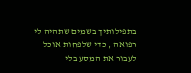בתפילותיך בשמים שתהיה לי רפואה , כדי שלפחות אוכל לעבור את המסע בלי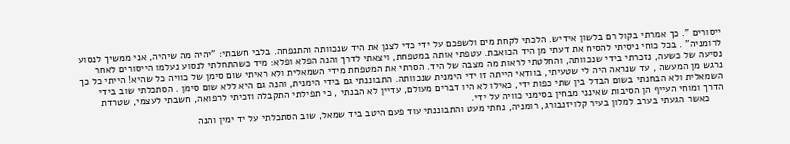ייסורים ". כך אמרתי בקול רם בלשון אידיש. הלכתי לקחת מים ולשפכם על ידי כדי לצנן את היד שנכוותה והתנפחה. בלבי חשבתי: "יהיה מה שיהיה, אני ממשיך לנסוע לרומניה" . בכל כוחי ניסיתי להסיח את דעתי מן היד הכואבת. עטפתי אותה במטפחת, ויצאתי לדרך והנה הפלא ופלא: מיד כשהתחלתי לנסוע נעלמו הייסורים לאחר נסיעה של כשעה, נזכרתי בידי שנכוותה, והחלטתי לראות מה מצבה של היד. הסרתי את המטפחת מידי השמאלית ולא ראיתי שום סימן של כוויה כל שהיא! הייתי כל כך נרגש מן המעשה , עד שנראה היה לי שטעיתי, בוודאי הייתה זו ידי הימנית שנכוותה. התבוננתי גם בידי הימנית, והנה גם היא ללא שום סימן . הסתכלתי שוב בידי השמאלית ולא הבחנתי בשום הבדל בין שתי כפות ידי, כאילו לא היו דברים מעולם, עדיין לא הבנתי , כי תפילתי התקבלה וזכיתי לרפואה, חשבתי לעצמי, שטרדת הדרך ומוחי העייף הן הסיבות שאינני מבחין בסימני כוויה על ידי.
     כאשר הגעתי בערב למלון בעיר קלויזנבורג, רומניה, נחתי מעט והתבוננתי עוד פעם היטב ביד שמאל, שוב הסתכלתי על יד ימין והנה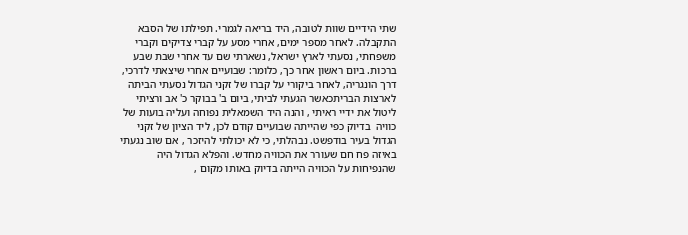שתי הידיים שוות לטובה, היד בריאה לגמרי. תפילתו של הסבא התקבלה. לאחר מספר ימים, אחרי מסע על קברי צדיקים וקברי משפחתי, נסעתי לארץ ישראל, נשארתי שם עד אחרי שבת שבע ברכות. ביום ראשון אחר כך, כלומר: שבועיים אחרי שיצאתי לדרכי, דרך הונגריה, לאחר ביקורי על קברו של זקני הגדול נסעתי הביתה לארצות הבריתכאשר הגעתי לביתי, ביום ב' בבוקר כ' אב ורציתי ליטול את ידיי ראיתי , והנה היד השמאלית נפוחה ועליה בועות של כוויה  בדיוק כפי שהייתה שבועיים קודם לכן, ליד הציון של זקני הגדול בעיר בודפשט. נבהלתי, כי לא יכולתי להיזכר , אם שוב נגעתי באיזה פח חם שעורר את הכוויה מחדש. והפלא הגדול היה שהנפיחות על הכוויה הייתה בדיוק באותו מקום ,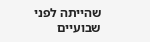שהייתה לפני שבועיים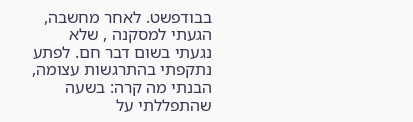בבודפשט. לאחר מחשבה, הגעתי למסקנה , שלא נגעתי בשום דבר חם. לפתע נתקפתי בהתרגשות עצומה, הבנתי מה קרה: בשעה שהתפללתי על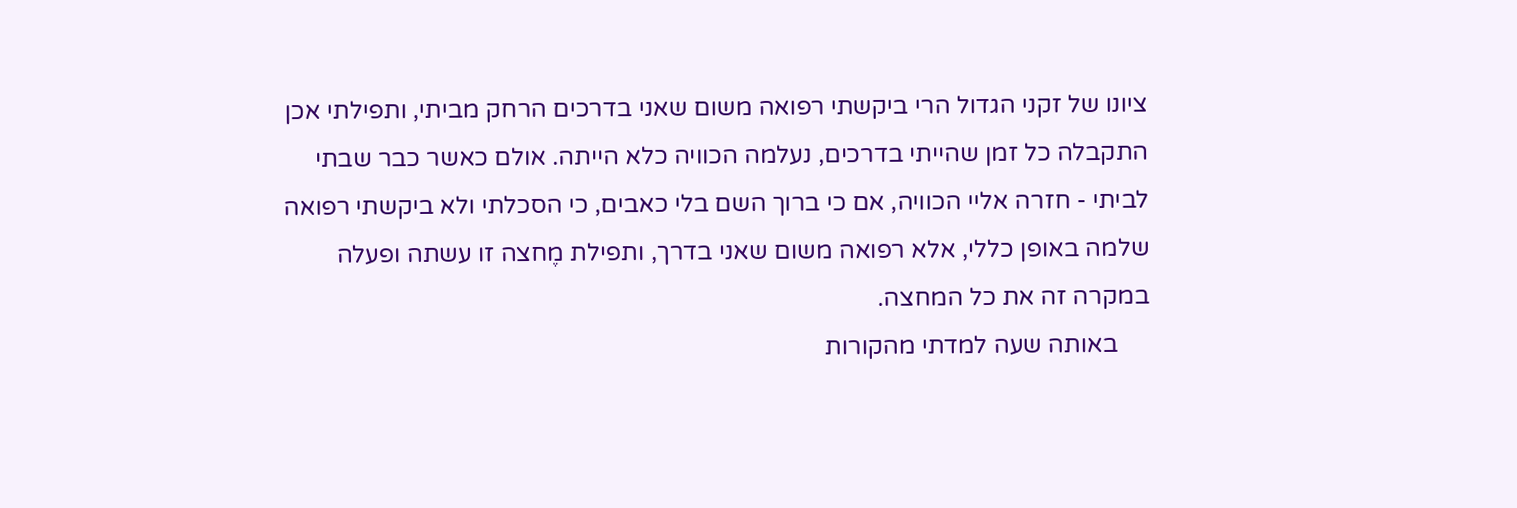ציונו של זקני הגדול הרי ביקשתי רפואה משום שאני בדרכים הרחק מביתי, ותפילתי אכן התקבלה כל זמן שהייתי בדרכים, נעלמה הכוויה כלא הייתה. אולם כאשר כבר שבתי לביתי - חזרה אליי הכוויה, אם כי ברוך השם בלי כאבים, כי הסכלתי ולא ביקשתי רפואה שלמה באופן כללי, אלא רפואה משום שאני בדרך, ותפילת מֶחצה זו עשתה ופעלה במקרה זה את כל המחצה.
     באותה שעה למדתי מהקורות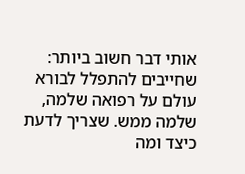אותי דבר חשוב ביותר: שחייבים להתפלל לבורא עולם על רפואה שלמה, שלמה ממש. שצריך לדעת כיצד ומה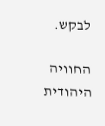לבקש.

החוויה היהודית